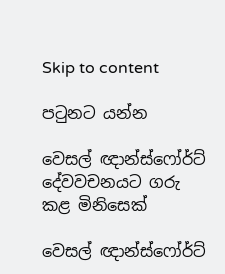Skip to content

පටුනට යන්න

වෙසල් ඥාන්ස්ෆෝර්ට් දේවවචනයට ගරු කළ මිනිසෙක්

වෙසල් ඥාන්ස්ෆෝර්ට්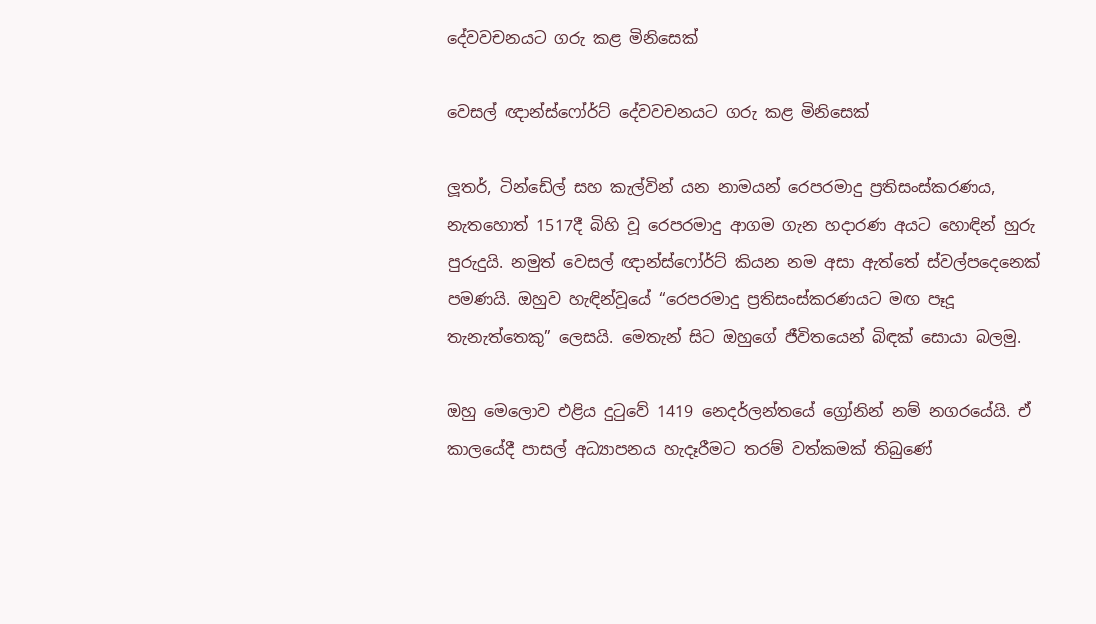දේවවචනයට ගරු කළ මිනිසෙක්

වෙසල් ඥාන්ස්ෆෝර්ට් දේවවචනයට ගරු කළ මිනිසෙක්

ලූතර්, ටින්ඩේල් සහ කැල්වින් යන නාමයන් රෙපරමාදු ප්‍රතිසංස්කරණය, නැතහොත් 1517දී බිහි වූ රෙපරමාදු ආගම ගැන හදාරණ අයට හොඳින් හුරු පුරුදුයි. නමුත් වෙසල් ඥාන්ස්ෆෝර්ට් කියන නම අසා ඇත්තේ ස්වල්පදෙනෙක් පමණයි. ඔහුව හැඳින්වූයේ “රෙපරමාදු ප්‍රතිසංස්කරණයට මඟ පෑදූ තැනැත්තෙකු” ලෙසයි. මෙතැන් සිට ඔහුගේ ජීවිතයෙන් බිඳක් සොයා බලමු.

ඔහු මෙලොව එළිය දුටුවේ 1419 නෙදර්ලන්තයේ ග්‍රෝනින් නම් නගරයේයි. ඒ කාලයේදී පාසල් අධ්‍යාපනය හැදෑරීමට තරම් වත්කමක් තිබුණේ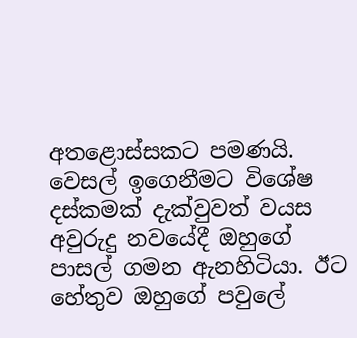අතළොස්සකට පමණයි. වෙසල් ඉගෙනීමට විශේෂ දස්කමක් දැක්වුවත් වයස අවුරුදු නවයේදී ඔහුගේ පාසල් ගමන ඇනහිටියා. ඊට හේතුව ඔහුගේ පවුලේ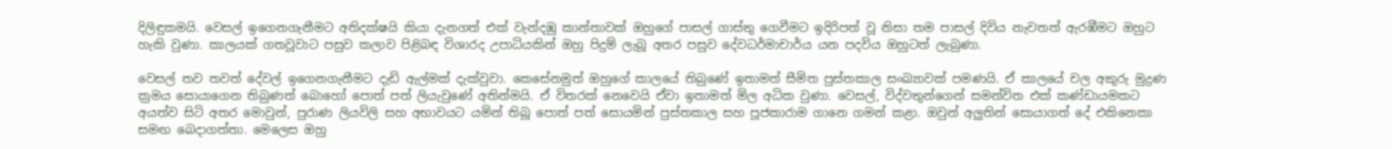දිලිඳුකමයි. වෙසල් ඉගෙනගැනීමට අතිදක්ෂයි කියා දැනගත් එක් වැන්දඹු කාන්තාවක් ඔහුගේ පාසල් ගාස්තු ගෙවීමට ඉදිරිපත් වූ නිසා තම පාසල් දිවිය නැවතත් ඇරඹීමට ඔහුට හැකි වුණා. කාලයක් ගතවූවාට පසුව කලාව පිළිබඳ විශාරද උපාධියකින් ඔහු පිදුම් ලැබූ අතර පසුව දේවධර්මාචාර්ය යන පදවිය ඔහුටත් ලැබුණා.

වෙසල් තව තවත් දේවල් ඉගෙනගැනීමට දැඩි ඇල්මක් දැක්වුවා. කෙසේනමුත් ඔහුගේ කාලයේ තිබුණේ ඉතාමත් සීමිත පුස්තකාල සංඛ්‍යාවක් පමණයි. ඒ කාලයේ චල අකුරු මුද්‍රණ ක්‍රමය සොයාගෙන තිබුණත් බොහෝ පොත් පත් ලියැවුණේ අතින්මයි. ඒ විතරක් නෙවෙයි ඒවා ඉතාමත් මිල අධික වුණා. වෙසල්, විද්වතුන්ගෙන් සමන්විත එක් කණ්ඩායමකට අයත්ව සිටි අතර මොවුන්, පුරාණ ලියවිලි සහ අභාවයට යමින් තිබූ පොත් පත් සොයමින් පුස්තකාල සහ පූජකාරාම ගානෙ ගමන් කළා. ඔවුන් අලුතින් සොයාගත් දේ එකිනෙකා සමඟ බෙදාගත්තා. මෙලෙස ඔහු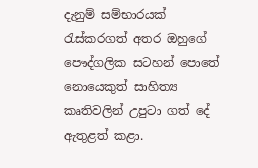දැනුම් සම්භාරයක් රැස්කරගත් අතර ඔහුගේ පෞද්ගලික සටහන් පොතේ නොයෙකුත් සාහිත්‍ය කෘතිවලින් උපුටා ගත් දේ ඇතුළත් කළා.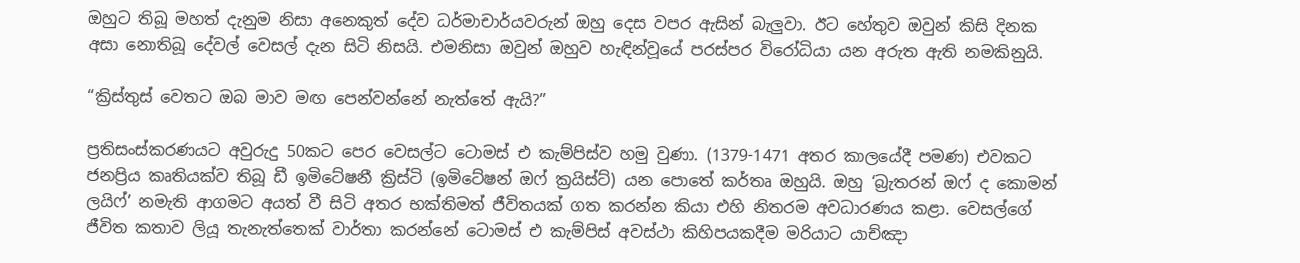ඔහුට තිබූ මහත් දැනුම නිසා අනෙකුත් දේව ධර්මාචාර්යවරුන් ඔහු දෙස වපර ඇසින් බැලුවා. ඊට හේතුව ඔවුන් කිසි දිනක අසා නොතිබූ දේවල් වෙසල් දැන සිටි නිසයි. එමනිසා ඔවුන් ඔහුව හැඳින්වූයේ පරස්පර විරෝධියා යන අරුත ඇති නමකිනුයි.

“ක්‍රිස්තුස් වෙතට ඔබ මාව මඟ පෙන්වන්නේ නැත්තේ ඇයි?”

ප්‍රතිසංස්කරණයට අවුරුදු 50කට පෙර වෙසල්ට ටොමස් එ කැම්පිස්ව හමු වුණා. (1379-1471 අතර කාලයේදී පමණ) එවකට ජනප්‍රිය කෘතියක්ව තිබූ ඩී ඉමිටේෂනී ක්‍රිස්ටි (ඉමිටේෂන් ඔෆ් ක්‍රයිස්ට්) යන පොතේ කර්තෘ ඔහුයි. ඔහු ‘බ්‍රැතරන් ඔෆ් ද කොමන් ලයිෆ්’ නමැති ආගමට අයත් වී සිටි අතර භක්තිමත් ජීවිතයක් ගත කරන්න කියා එහි නිතරම අවධාරණය කළා. වෙසල්ගේ ජීවිත කතාව ලියූ තැනැත්තෙක් වාර්තා කරන්නේ ටොමස් එ කැම්පිස් අවස්ථා කිහිපයකදීම මරියාට යාච්ඤා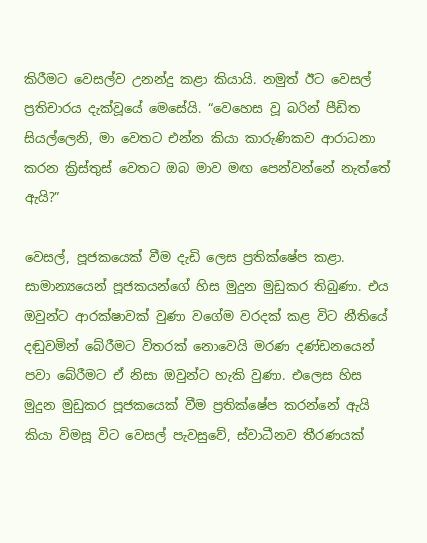කිරීමට වෙසල්ව උනන්දු කළා කියායි. නමුත් ඊට වෙසල් ප්‍රතිචාරය දැක්වූයේ මෙසේයි. “වෙහෙස වූ බරින් පීඩිත සියල්ලෙනි, මා වෙතට එන්න කියා කාරුණිකව ආරාධනා කරන ක්‍රිස්තුස් වෙතට ඔබ මාව මඟ පෙන්වන්නේ නැත්තේ ඇයි?”

වෙසල්, පූජකයෙක් වීම දැඩි ලෙස ප්‍රතික්ෂේප කළා. සාමාන්‍යයෙන් පූජකයන්ගේ හිස මුදුන මුඩුකර තිබුණා. එය ඔවුන්ට ආරක්ෂාවක් වුණා වගේම වරදක් කළ විට නීතියේ දඬුවමින් බේරීමට විතරක් නොවෙයි මරණ දණ්ඩනයෙන් පවා බේරීමට ඒ නිසා ඔවුන්ට හැකි වුණා. එලෙස හිස මුදුන මුඩුකර පූජකයෙක් වීම ප්‍රතික්ෂේප කරන්නේ ඇයි කියා විමසූ විට වෙසල් පැවසුවේ, ස්වාධීනව තීරණයක්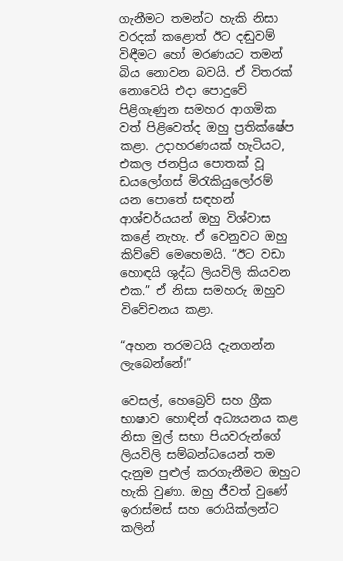ගැනීමට තමන්ට හැකි නිසා වරදක් කළොත් ඊට දඬුවම් විඳීමට හෝ මරණයට තමන් බිය නොවන බවයි. ඒ විතරක් නොවෙයි එදා පොදුවේ පිළිගැණුන සමහර ආගමික වත් පිළිවෙත්ද ඔහු ප්‍රතික්ෂේප කළා. උදාහරණයක් හැටියට, එකල ජනප්‍රිය පොතක් වූ ඩයලෝගස් මිරැකියුලෝරම් යන පොතේ සඳහන් ආශ්චර්යයන් ඔහු විශ්වාස කළේ නැහැ. ඒ වෙනුවට ඔහු කිව්වේ මෙහෙමයි. “ඊට වඩා හොඳයි ශුද්ධ ලියවිලි කියවන එක.” ඒ නිසා සමහරු ඔහුව විවේචනය කළා.

“අහන තරමටයි දැනගන්න ලැබෙන්නේ!”

වෙසල්, හෙබ්‍රෙව් සහ ග්‍රීක භාෂාව හොඳින් අධ්‍යයනය කළ නිසා මුල් සභා පියවරුන්ගේ ලියවිලි සම්බන්ධයෙන් තම දැනුම පුළුල් කරගැනීමට ඔහුට හැකි වුණා. ඔහු ජීවත් වුණේ ඉරාස්මස් සහ රොයික්ලන්ට කලින්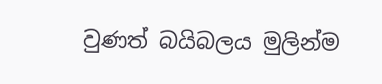වුණත් බයිබලය මුලින්ම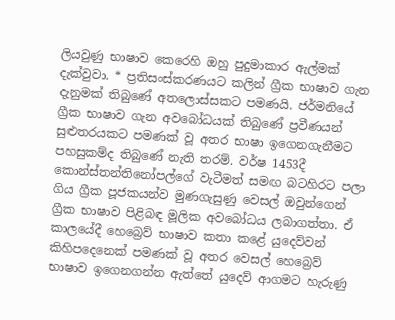ලියවුණු භාෂාව කෙරෙහි ඔහු පුදුමාකාර ඇල්මක් දැක්වුවා. * ප්‍රතිසංස්කරණයට කලින් ග්‍රීක භාෂාව ගැන දැනුමක් තිබුණේ අතලොස්සකට පමණයි. ජර්මනියේ ග්‍රීක භාෂාව ගැන අවබෝධයක් තිබුණේ ප්‍රවීණයන් සුළුතරයකට පමණක් වූ අතර භාෂා ඉගෙනගැනීමට පහසුකම්ද තිබුණේ නැති තරම්. වර්ෂ 1453දී කොන්ස්තන්තිනෝපල්ගේ වැටීමත් සමඟ බටහිරට පලා ගිය ග්‍රීක පූජකයන්ව මුණගැසුණු වෙසල් ඔවුන්ගෙන් ග්‍රීක භාෂාව පිළිබඳ මූලික අවබෝධය ලබාගත්තා. ඒ කාලයේදී හෙබ්‍රෙව් භාෂාව කතා කළේ යුදෙව්වන් කිහිපදෙනෙක් පමණක් වූ අතර වෙසල් හෙබ්‍රෙව් භාෂාව ඉගෙනගන්න ඇත්තේ යුදෙව් ආගමට හැරුණු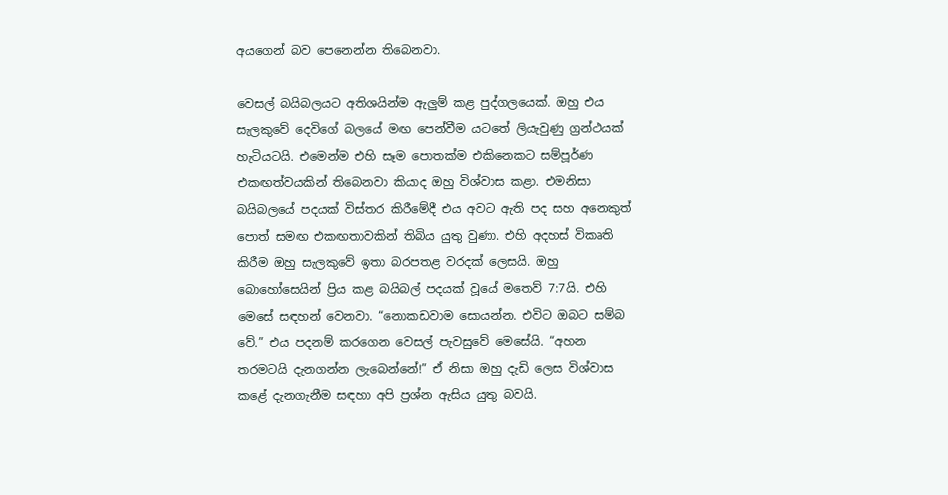අයගෙන් බව පෙනෙන්න තිබෙනවා.

වෙසල් බයිබලයට අතිශයින්ම ඇලුම් කළ පුද්ගලයෙක්. ඔහු එය සැලකුවේ දෙවිගේ බලයේ මඟ පෙන්වීම යටතේ ලියැවුණු ග්‍රන්ථයක් හැටියටයි. එමෙන්ම එහි සෑම පොතක්ම එකිනෙකට සම්පූර්ණ එකඟත්වයකින් තිබෙනවා කියාද ඔහු විශ්වාස කළා. එමනිසා බයිබලයේ පදයක් විස්තර කිරීමේදී එය අවට ඇති පද සහ අනෙකුත් පොත් සමඟ එකඟතාවකින් තිබිය යුතු වුණා. එහි අදහස් විකෘති කිරීම ඔහු සැලකුවේ ඉතා බරපතළ වරදක් ලෙසයි. ඔහු බොහෝසෙයින් ප්‍රිය කළ බයිබල් පදයක් වූයේ මතෙව් 7:7යි. එහි මෙසේ සඳහන් වෙනවා. “නොකඩවාම සොයන්න. එවිට ඔබට සම්බ වේ.” එය පදනම් කරගෙන වෙසල් පැවසුවේ මෙසේයි. “අහන තරමටයි දැනගන්න ලැබෙන්නේ!” ඒ නිසා ඔහු දැඩි ලෙස විශ්වාස කළේ දැනගැනීම සඳහා අපි ප්‍රශ්න ඇසිය යුතු බවයි.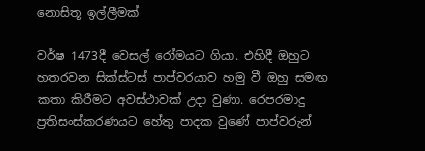නොසිතූ ඉල්ලීමක්

වර්ෂ 1473දී වෙසල් රෝමයට ගියා. එහිදී ඔහුට හතරවන සික්ස්ටස් පාප්වරයාව හමු වී ඔහු සමඟ කතා කිරීමට අවස්ථාවක් උදා වුණා. රෙපරමාදු ප්‍රතිසංස්කරණයට හේතු පාදක වුණේ පාප්වරුන්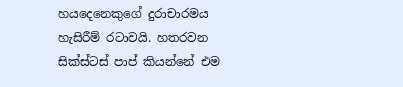හයදෙනෙකුගේ දුරාචාරමය හැසිරීම් රටාවයි. හතරවන සික්ස්ටස් පාප් කියන්නේ එම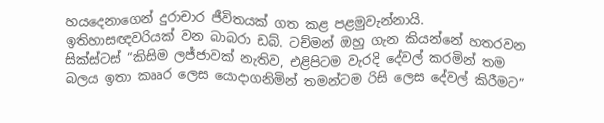හයදෙනාගෙන් දුරාචාර ජීවිතයක් ගත කළ පළමුවැන්නායි. ඉතිහාසඥවරියක් වන බාබරා ඩබ්. ටච්මන් ඔහු ගැන කියන්නේ හතරවන සික්ස්ටස් “කිසිම ලජ්ජාවක් නැතිව, එළිපිටම වැරදි දේවල් කරමින් තම බලය ඉතා කෲර ලෙස යොදාගනිමින් තමන්ටම රිසි ලෙස දේවල් කිරීමට”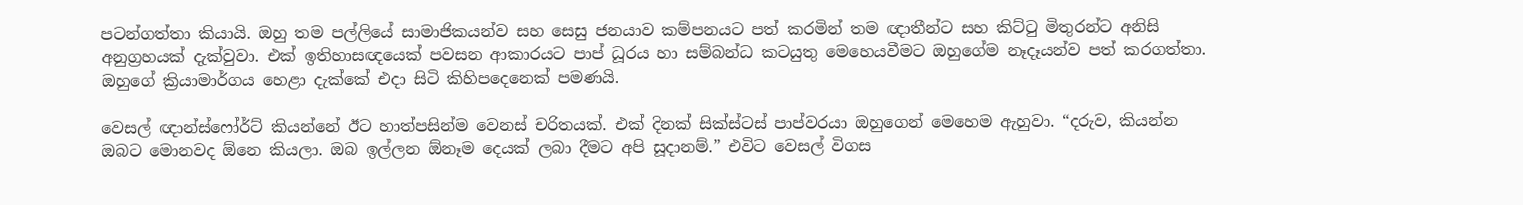පටන්ගත්තා කියායි. ඔහු තම පල්ලියේ සාමාජිකයන්ව සහ සෙසු ජනයාව කම්පනයට පත් කරමින් තම ඥාතීන්ට සහ කිට්ටු මිතුරන්ට අනිසි අනුග්‍රහයක් දැක්වුවා. එක් ඉතිහාසඥයෙක් පවසන ආකාරයට පාප් ධූරය හා සම්බන්ධ කටයුතු මෙහෙයවීමට ඔහුගේම නෑදෑයන්ව පත් කරගත්තා. ඔහුගේ ක්‍රියාමාර්ගය හෙළා දැක්කේ එදා සිටි කිහිපදෙනෙක් පමණයි.

වෙසල් ඥාන්ස්ෆෝර්ට් කියන්නේ ඊට හාත්පසින්ම වෙනස් චරිතයක්. එක් දිනක් සික්ස්ටස් පාප්වරයා ඔහුගෙන් මෙහෙම ඇහුවා. “දරුව, කියන්න ඔබට මොනවද ඕනෙ කියලා. ඔබ ඉල්ලන ඕනෑම දෙයක් ලබා දීමට අපි සූදානම්.” එවිට වෙසල් විගස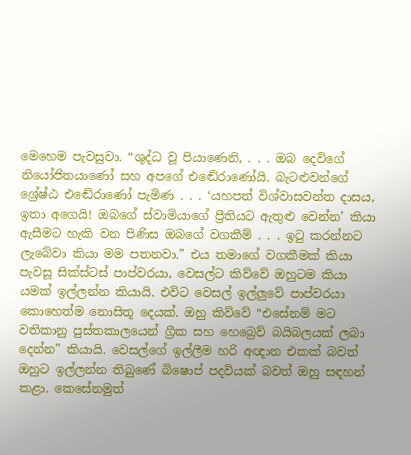මෙහෙම පැවසුවා. “ශුද්ධ වූ පියාණෙනි, . . . ඔබ දෙවිගේ නියෝජිතයාණෝ සහ අපගේ එඬේරාණෝයි. බැටළුවන්ගේ ශ්‍රේෂ්ඨ එඬේරාණෝ පැමිණ . . . ‘යහපත් විශ්වාසවන්ත දාසය, ඉතා අගෙයි! ඔබගේ ස්වාමියාගේ ප්‍රීතියට ඇතුළු වෙන්න’ කියා ඇසීමට හැකි වන පිණිස ඔබගේ වගකීම් . . . ඉටු කරන්නට ලැබේවා කියා මම පතනවා.” එය තමාගේ වගකීමක් කියා පැවසූ සික්ස්ටස් පාප්වරයා, වෙසල්ට කිව්වේ ඔහුටම කියා යමක් ඉල්ලන්න කියායි. එවිට වෙසල් ඉල්ලුවේ පාප්වරයා කොහෙත්ම නොසිතූ දෙයක්. ඔහු කිව්වේ “එසේනම් මට වතිකානු පුස්තකාලයෙන් ග්‍රීක සහ හෙබ්‍රෙව් බයිබලයක් ලබා දෙන්න” කියායි. වෙසල්ගේ ඉල්ලීම හරි අඥාන එකක් බවත් ඔහුට ඉල්ලන්න තිබුණේ බිෂොප් පදවියක් බවත් ඔහු සඳහන් කළා. කෙසේනමුත්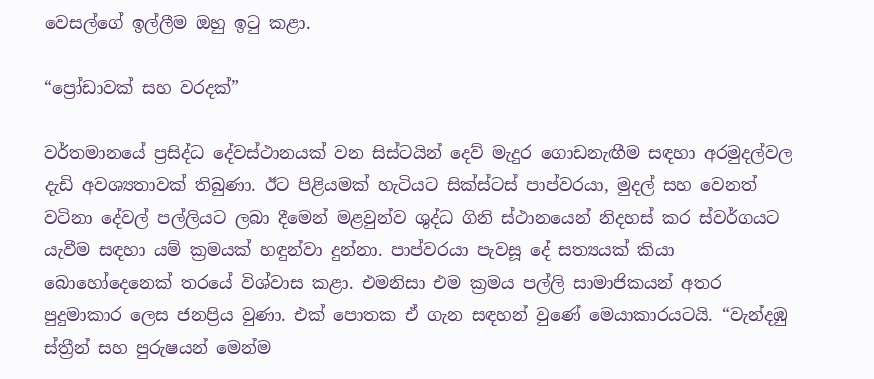වෙසල්ගේ ඉල්ලීම ඔහු ඉටු කළා.

“ප්‍රෝඩාවක් සහ වරදක්”

වර්තමානයේ ප්‍රසිද්ධ දේවස්ථානයක් වන සිස්ටයින් දෙව් මැදුර ගොඩනැඟීම සඳහා අරමුදල්වල දැඩි අවශ්‍යතාවක් තිබුණා. ඊට පිළියමක් හැටියට සික්ස්ටස් පාප්වරයා, මුදල් සහ වෙනත් වටිනා දේවල් පල්ලියට ලබා දීමෙන් මළවුන්ව ශුද්ධ ගිනි ස්ථානයෙන් නිදහස් කර ස්වර්ගයට යැවීම සඳහා යම් ක්‍රමයක් හඳුන්වා දුන්නා. පාප්වරයා පැවසූ දේ සත්‍යයක් කියා බොහෝදෙනෙක් තරයේ විශ්වාස කළා. එමනිසා එම ක්‍රමය පල්ලි සාමාජිකයන් අතර පුදුමාකාර ලෙස ජනප්‍රිය වුණා. එක් පොතක ඒ ගැන සඳහන් වුණේ මෙයාකාරයටයි. “වැන්දඹු ස්ත්‍රීන් සහ පුරුෂයන් මෙන්ම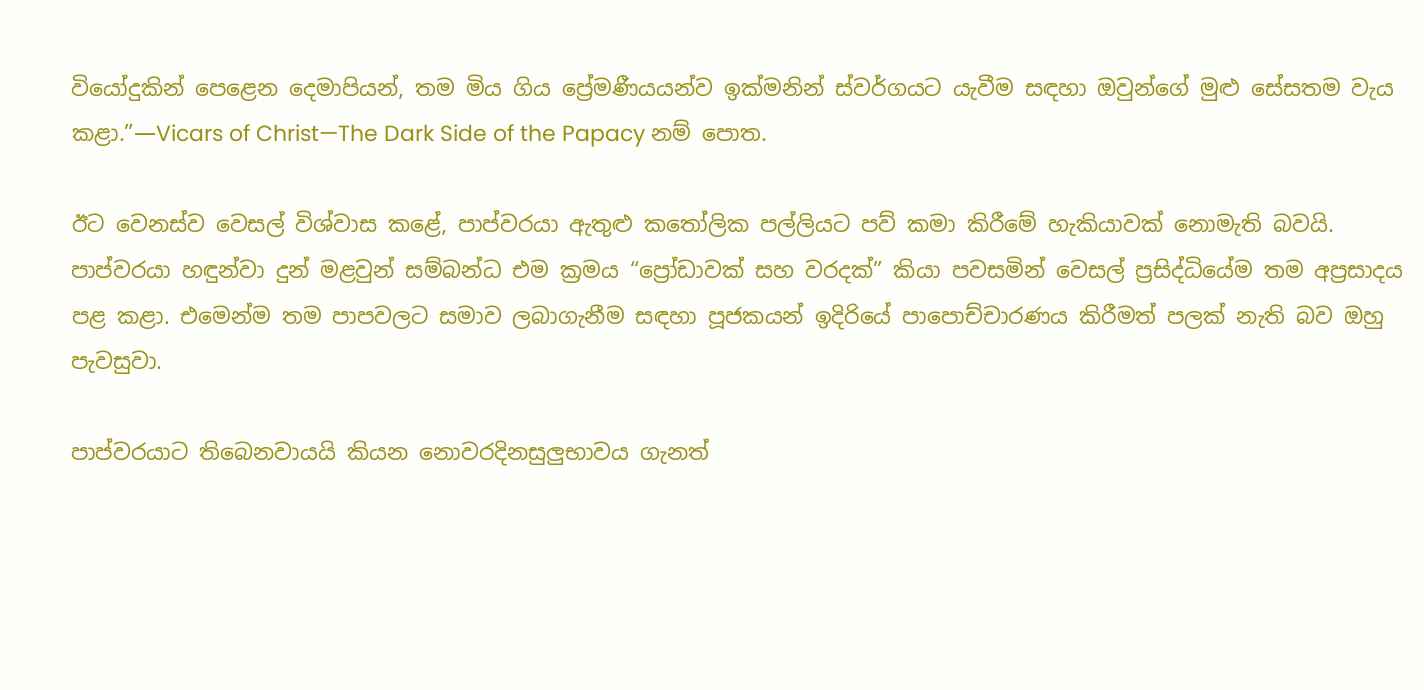වියෝදුකින් පෙළෙන දෙමාපියන්, තම මිය ගිය ප්‍රේමණීයයන්ව ඉක්මනින් ස්වර්ගයට යැවීම සඳහා ඔවුන්ගේ මුළු සේසතම වැය කළා.”—Vicars of Christ—The Dark Side of the Papacy නම් පොත.

ඊට වෙනස්ව වෙසල් විශ්වාස කළේ, පාප්වරයා ඇතුළු කතෝලික පල්ලියට පව් කමා කිරීමේ හැකියාවක් නොමැති බවයි. පාප්වරයා හඳුන්වා දුන් මළවුන් සම්බන්ධ එම ක්‍රමය “ප්‍රෝඩාවක් සහ වරදක්” කියා පවසමින් වෙසල් ප්‍රසිද්ධියේම තම අප්‍රසාදය පළ කළා. එමෙන්ම තම පාපවලට සමාව ලබාගැනීම සඳහා පූජකයන් ඉදිරියේ පාපොච්චාරණය කිරීමත් පලක් නැති බව ඔහු පැවසුවා.

පාප්වරයාට තිබෙනවායයි කියන නොවරදිනසුලුභාවය ගැනත්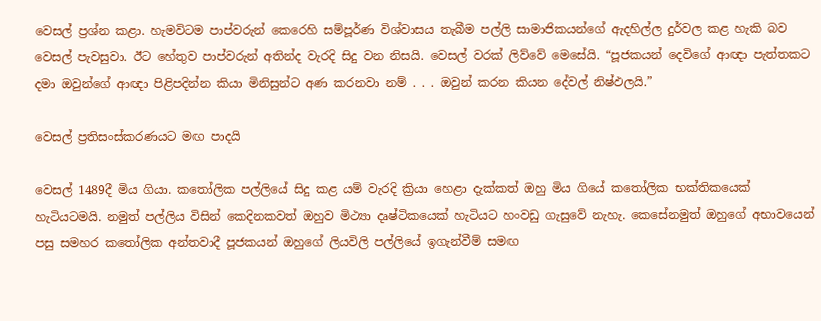වෙසල් ප්‍රශ්න කළා. හැමවිටම පාප්වරුන් කෙරෙහි සම්පූර්ණ විශ්වාසය තැබීම පල්ලි සාමාජිකයන්ගේ ඇදහිල්ල දුර්වල කළ හැකි බව වෙසල් පැවසුවා. ඊට හේතුව පාප්වරුන් අතින්ද වැරදි සිදු වන නිසයි. වෙසල් වරක් ලිව්වේ මෙසේයි. “පූජකයන් දෙවිගේ ආඥා පැත්තකට දමා ඔවුන්ගේ ආඥා පිළිපදින්න කියා මිනිසුන්ට අණ කරනවා නම් . . . ඔවුන් කරන කියන දේවල් නිෂ්ඵලයි.”

වෙසල් ප්‍රතිසංස්කරණයට මඟ පාදයි

වෙසල් 1489දී මිය ගියා. කතෝලික පල්ලියේ සිදු කළ යම් වැරදි ක්‍රියා හෙළා දැක්කත් ඔහු මිය ගියේ කතෝලික භක්තිකයෙක් හැටියටමයි. නමුත් පල්ලිය විසින් කෙදිනකවත් ඔහුව මිථ්‍යා දෘෂ්ටිකයෙක් හැටියට හංවඩු ගැසුවේ නැහැ. කෙසේනමුත් ඔහුගේ අභාවයෙන් පසු සමහර කතෝලික අන්තවාදී පූජකයන් ඔහුගේ ලියවිලි පල්ලියේ ඉගැන්වීම් සමඟ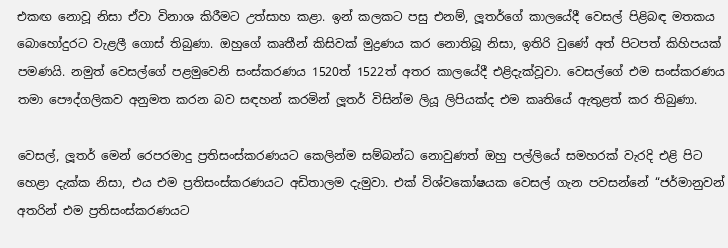එකඟ නොවූ නිසා ඒවා විනාශ කිරීමට උත්සාහ කළා. ඉන් කලකට පසු එනම්, ලූතර්ගේ කාලයේදී වෙසල් පිළිබඳ මතකය බොහෝදුරට වැළලී ගොස් තිබුණා. ඔහුගේ කෘතීන් කිසිවක් මුද්‍රණය කර නොතිබූ නිසා, ඉතිරි වුණේ අත් පිටපත් කිහිපයක් පමණයි. නමුත් වෙසල්ගේ පළමුවෙනි සංස්කරණය 1520ත් 1522ත් අතර කාලයේදී එළිදැක්වූවා. වෙසල්ගේ එම සංස්කරණය තමා පෞද්ගලිකව අනුමත කරන බව සඳහන් කරමින් ලූතර් විසින්ම ලියූ ලිපියක්ද එම කෘතියේ ඇතුළත් කර තිබුණා.

වෙසල්, ලූතර් මෙන් රෙපරමාදු ප්‍රතිසංස්කරණයට කෙලින්ම සම්බන්ධ නොවුණත් ඔහු පල්ලියේ සමහරක් වැරදි එළි පිට හෙළා දැක්ක නිසා, එය එම ප්‍රතිසංස්කරණයට අඩිතාලම දැමුවා. එක් විශ්වකෝෂයක වෙසල් ගැන පවසන්නේ “ජර්මානුවන් අතරින් එම ප්‍රතිසංස්කරණයට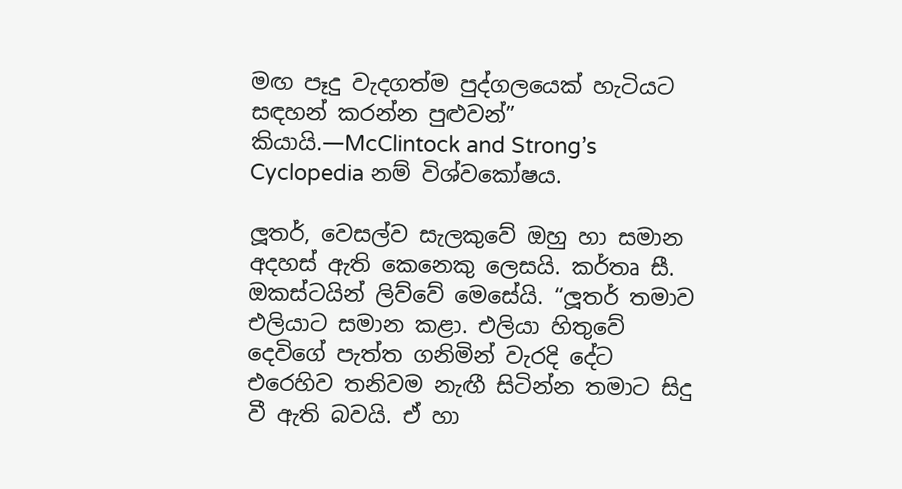මඟ පෑදු වැදගත්ම පුද්ගලයෙක් හැටියට සඳහන් කරන්න පුළුවන්” කියායි.—McClintock and Strong’s Cyclopedia නම් විශ්වකෝෂය.

ලූතර්, වෙසල්ව සැලකුවේ ඔහු හා සමාන අදහස් ඇති කෙනෙකු ලෙසයි. කර්තෘ සී. ඔකස්ටයින් ලිව්වේ මෙසේයි. “ලූතර් තමාව එලියාට සමාන කළා. එලියා හිතුවේ දෙවිගේ පැත්ත ගනිමින් වැරදි දේට එරෙහිව තනිවම නැඟී සිටින්න තමාට සිදු වී ඇති බවයි. ඒ හා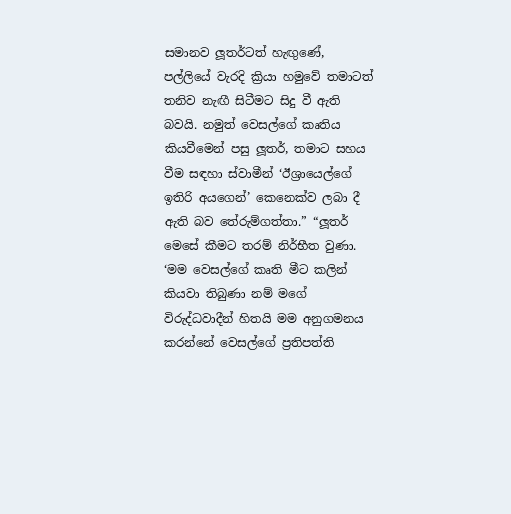සමානව ලූතර්ටත් හැඟුණේ, පල්ලියේ වැරදි ක්‍රියා හමුවේ තමාටත් තනිව නැඟී සිටීමට සිදු වී ඇති බවයි. නමුත් වෙසල්ගේ කෘතිය කියවීමෙන් පසු ලූතර්, තමාට සහය වීම සඳහා ස්වාමීන් ‘ඊශ්‍රායෙල්ගේ ඉතිරි අයගෙන්’ කෙනෙක්ව ලබා දී ඇති බව තේරුම්ගත්තා.” “ලූතර් මෙසේ කීමට තරම් නිර්භීත වුණා. ‘මම වෙසල්ගේ කෘති මීට කලින් කියවා තිබුණා නම් මගේ විරුද්ධවාදීන් හිතයි මම අනුගමනය කරන්නේ වෙසල්ගේ ප්‍රතිපත්ති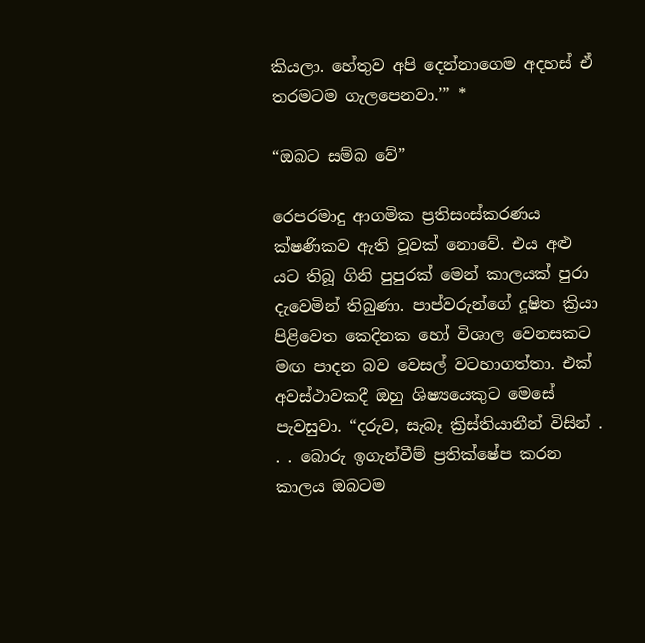කියලා. හේතුව අපි දෙන්නාගෙම අදහස් ඒ තරමටම ගැලපෙනවා.’” *

“ඔබට සම්බ වේ”

රෙපරමාදු ආගමික ප්‍රතිසංස්කරණය ක්ෂණිකව ඇති වූවක් නොවේ. එය අළු යට තිබූ ගිනි පුපුරක් මෙන් කාලයක් පුරා දැවෙමින් තිබුණා. පාප්වරුන්ගේ දූෂිත ක්‍රියා පිළිවෙත කෙදිනක හෝ විශාල වෙනසකට මඟ පාදන බව වෙසල් වටහාගත්තා. එක් අවස්ථාවකදී ඔහු ශිෂ්‍යයෙකුට මෙසේ පැවසුවා. “දරුව, සැබෑ ක්‍රිස්තියානීන් විසින් . . . බොරු ඉගැන්වීම් ප්‍රතික්ෂේප කරන කාලය ඔබටම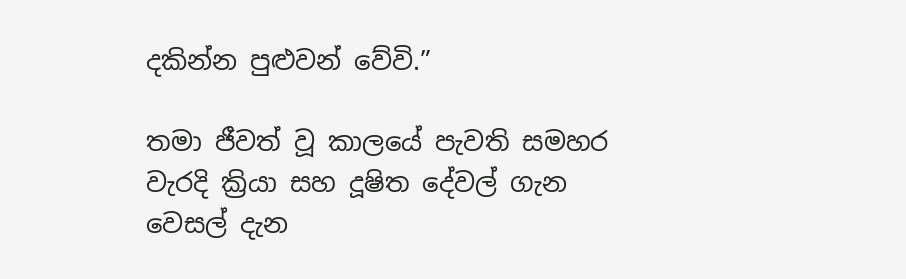දකින්න පුළුවන් වේවි.”

තමා ජීවත් වූ කාලයේ පැවති සමහර වැරදි ක්‍රියා සහ දූෂිත දේවල් ගැන වෙසල් දැන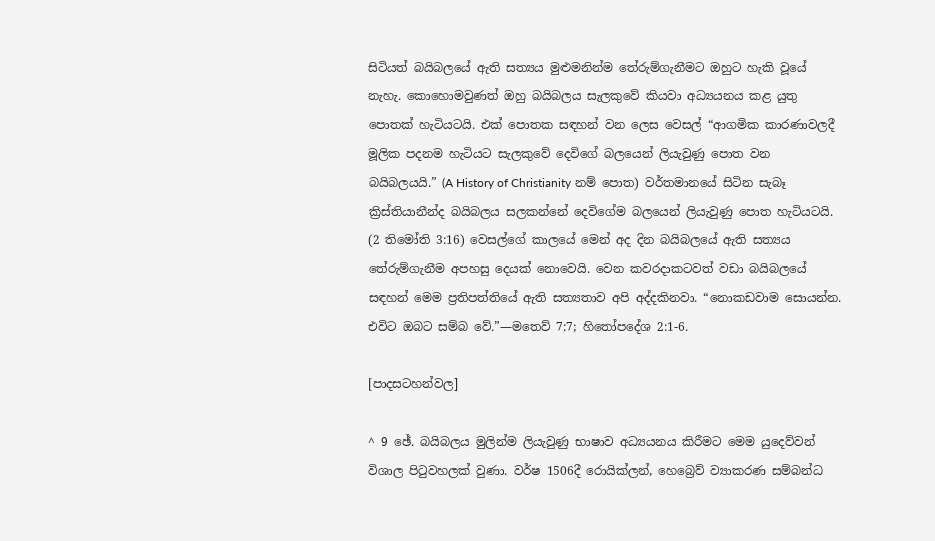සිටියත් බයිබලයේ ඇති සත්‍යය මුළුමනින්ම තේරුම්ගැනීමට ඔහුට හැකි වූයේ නැහැ. කොහොමවුණත් ඔහු බයිබලය සැලකුවේ කියවා අධ්‍යයනය කළ යුතු පොතක් හැටියටයි. එක් පොතක සඳහන් වන ලෙස වෙසල් “ආගමික කාරණාවලදී මූලික පදනම හැටියට සැලකුවේ දෙවිගේ බලයෙන් ලියැවුණු පොත වන බයිබලයයි.” (A History of Christianity නම් පොත) වර්තමානයේ සිටින සැබෑ ක්‍රිස්තියානීන්ද බයිබලය සලකන්නේ දෙවිගේම බලයෙන් ලියැවුණු පොත හැටියටයි. (2 තිමෝති 3:16) වෙසල්ගේ කාලයේ මෙන් අද දින බයිබලයේ ඇති සත්‍යය තේරුම්ගැනීම අපහසු දෙයක් නොවෙයි. වෙන කවරදාකටවත් වඩා බයිබලයේ සඳහන් මෙම ප්‍රතිපත්තියේ ඇති සත්‍යතාව අපි අද්දකිනවා. “නොකඩවාම සොයන්න. එවිට ඔබට සම්බ වේ.”—මතෙව් 7:7; හිතෝපදේශ 2:1-6.

[පාදසටහන්වල]

^ 9 ඡේ. බයිබලය මුලින්ම ලියැවුණු භාෂාව අධ්‍යයනය කිරීමට මෙම යුදෙව්වන් විශාල පිටුවහලක් වුණා. වර්ෂ 1506දී රොයික්ලන්, හෙබ්‍රෙව් ව්‍යාකරණ සම්බන්ධ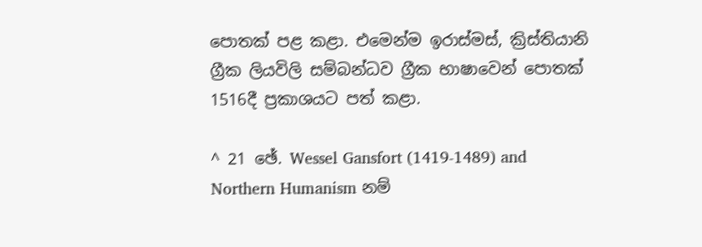පොතක් පළ කළා. එමෙන්ම ඉරාස්මස්, ක්‍රිස්තියානි ග්‍රීක ලියවිලි සම්බන්ධව ග්‍රීක භාෂාවෙන් පොතක් 1516දී ප්‍රකාශයට පත් කළා.

^ 21 ඡේ. Wessel Gansfort (1419-1489) and Northern Humanism නම්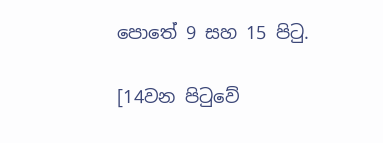පොතේ 9 සහ 15 පිටු.

[14වන පිටුවේ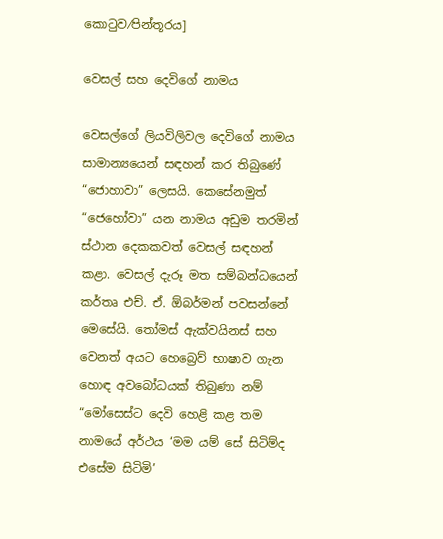කොටුව⁄පින්තූරය]

වෙසල් සහ දෙවිගේ නාමය

වෙසල්ගේ ලියවිලිවල දෙවිගේ නාමය සාමාන්‍යයෙන් සඳහන් කර තිබුණේ “ජොහාවා” ලෙසයි. කෙසේනමුත් “ජෙහෝවා” යන නාමය අඩුම තරමින් ස්ථාන දෙකකවත් වෙසල් සඳහන් කළා. වෙසල් දැරූ මත සම්බන්ධයෙන් කර්තෘ එච්. ඒ. ඕබර්මන් පවසන්නේ මෙසේයි. තෝමස් ඇක්වයිනස් සහ වෙනත් අයට හෙබ්‍රෙව් භාෂාව ගැන හොඳ අවබෝධයක් තිබුණා නම් “මෝසෙස්ට දෙවි හෙළි කළ තම නාමයේ අර්ථය ‘මම යම් සේ සිටිම්ද එසේම සිටිමි’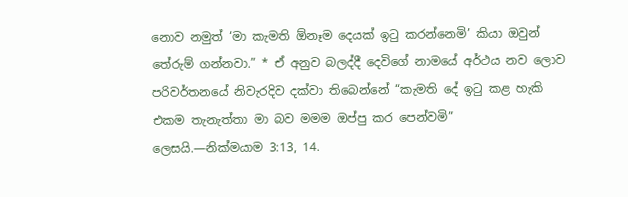නොව නමුත් ‘මා කැමති ඕනෑම දෙයක් ඉටු කරන්නෙමි’ කියා ඔවුන් තේරුම් ගන්නවා.” * ඒ අනුව බලද්දී දෙවිගේ නාමයේ අර්ථය නව ලොව පරිවර්තනයේ නිවැරදිව දක්වා තිබෙන්නේ “කැමති දේ ඉටු කළ හැකි එකම තැනැත්තා මා බව මමම ඔප්පු කර පෙන්වමි” ලෙසයි.—නික්මයාම 3:13, 14.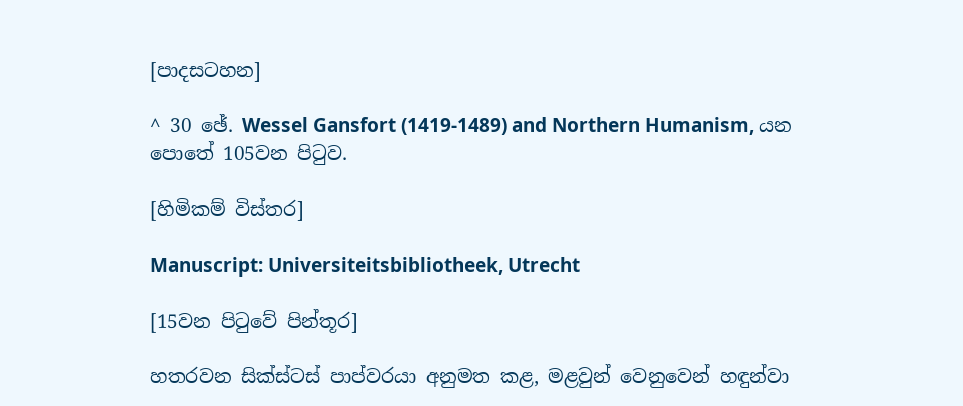[පාදසටහන]

^ 30 ඡේ. Wessel Gansfort (1419-1489) and Northern Humanism, යන පොතේ 105වන පිටුව.

[හිමිකම් විස්තර]

Manuscript: Universiteitsbibliotheek, Utrecht

[15වන පිටුවේ පින්තූර]

හතරවන සික්ස්ටස් පාප්වරයා අනුමත කළ, මළවුන් වෙනුවෙන් හඳුන්වා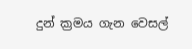දුන් ක්‍රමය ගැන වෙසල්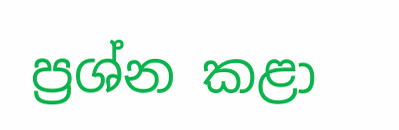ප්‍රශ්න කළා